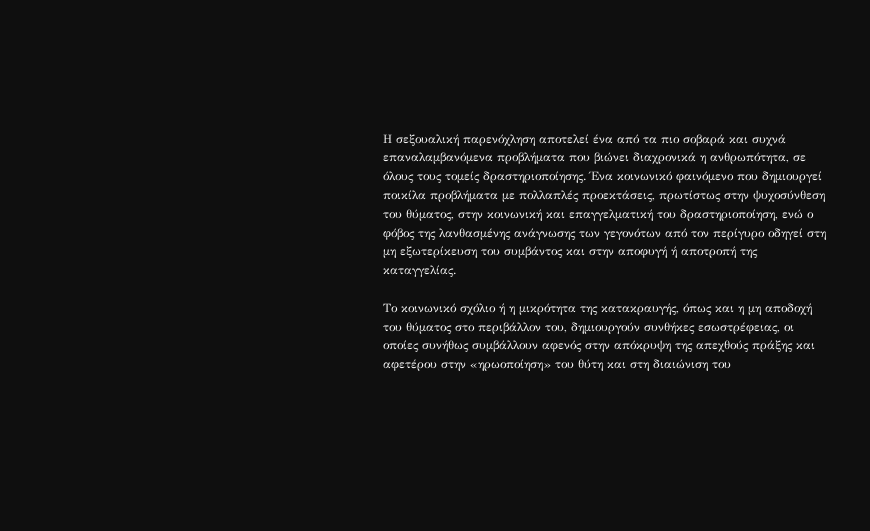Η σεξουαλική παρενόχληση αποτελεί ένα από τα πιο σοβαρά και συχνά επαναλαμβανόμενα προβλήματα που βιώνει διαχρονικά η ανθρωπότητα, σε όλους τους τομείς δραστηριοποίησης. Ένα κοινωνικό φαινόμενο που δημιουργεί ποικίλα προβλήματα με πολλαπλές προεκτάσεις, πρωτίστως στην ψυχοσύνθεση του θύματος, στην κοινωνική και επαγγελματική του δραστηριοποίηση, ενώ ο φόβος της λανθασμένης ανάγνωσης των γεγονότων από τον περίγυρο οδηγεί στη μη εξωτερίκευση του συμβάντος και στην αποφυγή ή αποτροπή της καταγγελίας.

Το κοινωνικό σχόλιο ή η μικρότητα της κατακραυγής, όπως και η μη αποδοχή του θύματος στο περιβάλλον του, δημιουργούν συνθήκες εσωστρέφειας, οι οποίες συνήθως συμβάλλουν αφενός στην απόκρυψη της απεχθούς πράξης και αφετέρου στην «ηρωοποίηση» του θύτη και στη διαιώνιση του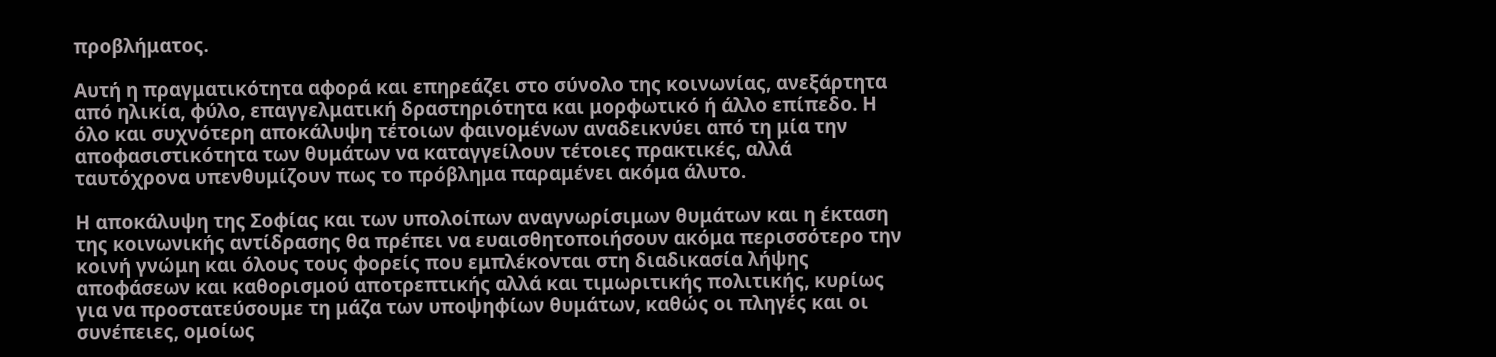προβλήματος.

Αυτή η πραγματικότητα αφορά και επηρεάζει στο σύνολο της κοινωνίας, ανεξάρτητα από ηλικία, φύλο, επαγγελματική δραστηριότητα και μορφωτικό ή άλλο επίπεδο. Η όλο και συχνότερη αποκάλυψη τέτοιων φαινομένων αναδεικνύει από τη μία την αποφασιστικότητα των θυμάτων να καταγγείλουν τέτοιες πρακτικές, αλλά ταυτόχρονα υπενθυμίζουν πως το πρόβλημα παραμένει ακόμα άλυτο.

Η αποκάλυψη της Σοφίας και των υπολοίπων αναγνωρίσιμων θυμάτων και η έκταση της κοινωνικής αντίδρασης θα πρέπει να ευαισθητοποιήσουν ακόμα περισσότερο την κοινή γνώμη και όλους τους φορείς που εμπλέκονται στη διαδικασία λήψης αποφάσεων και καθορισμού αποτρεπτικής αλλά και τιμωριτικής πολιτικής, κυρίως για να προστατεύσουμε τη μάζα των υποψηφίων θυμάτων, καθώς οι πληγές και οι συνέπειες, ομοίως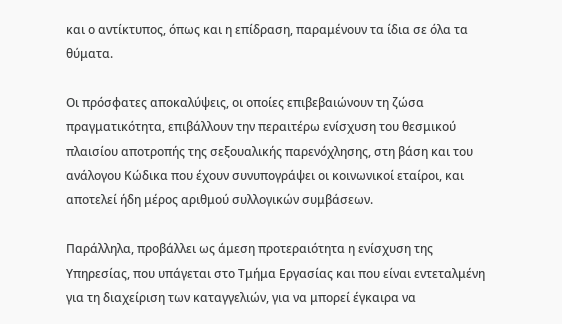και ο αντίκτυπος, όπως και η επίδραση, παραμένουν τα ίδια σε όλα τα θύματα.

Οι πρόσφατες αποκαλύψεις, οι οποίες επιβεβαιώνουν τη ζώσα πραγματικότητα, επιβάλλουν την περαιτέρω ενίσχυση του θεσμικού πλαισίου αποτροπής της σεξουαλικής παρενόχλησης, στη βάση και του ανάλογου Κώδικα που έχουν συνυπογράψει οι κοινωνικοί εταίροι, και αποτελεί ήδη μέρος αριθμού συλλογικών συμβάσεων.

Παράλληλα, προβάλλει ως άμεση προτεραιότητα η ενίσχυση της Υπηρεσίας, που υπάγεται στο Τμήμα Εργασίας και που είναι εντεταλμένη για τη διαχείριση των καταγγελιών, για να μπορεί έγκαιρα να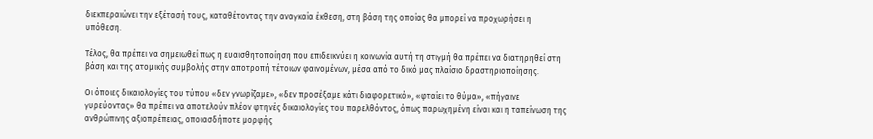διεκπεραιώνει την εξέτασή τους, καταθέτοντας την αναγκαία έκθεση, στη βάση της οποίας θα μπορεί να προχωρήσει η υπόθεση.

Τέλος, θα πρέπει να σημειωθεί πως η ευαισθητοποίηση που επιδεικνύει η κοινωνία αυτή τη στιγμή θα πρέπει να διατηρηθεί στη βάση και της ατομικής συμβολής στην αποτροπή τέτοιων φαινομένων, μέσα από το δικό μας πλαίσιο δραστηριοποίησης.

Οι όποιες δικαιολογίες του τύπου «δεν γνωρίζαμε», «δεν προσέξαμε κάτι διαφορετικό», «φταίει το θύμα», «πήγαινε γυρεύοντας» θα πρέπει να αποτελούν πλέον φτηνές δικαιολογίες του παρελθόντος, όπως παρωχημένη είναι και η ταπείνωση της ανθρώπινης αξιοπρέπειας, οποιασδήποτε μορφής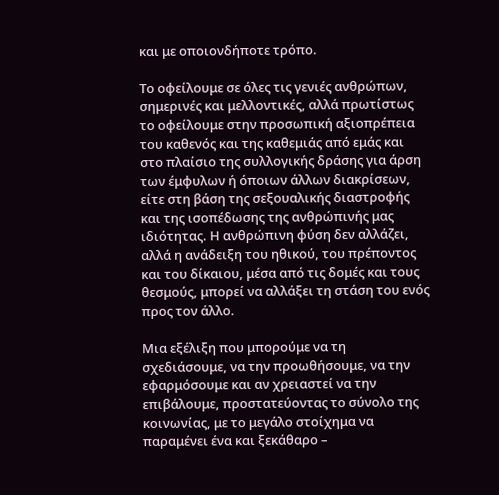και με οποιονδήποτε τρόπο.

Το οφείλουμε σε όλες τις γενιές ανθρώπων, σημερινές και μελλοντικές, αλλά πρωτίστως το οφείλουμε στην προσωπική αξιοπρέπεια του καθενός και της καθεμιάς από εμάς και στο πλαίσιο της συλλογικής δράσης για άρση των έμφυλων ή όποιων άλλων διακρίσεων, είτε στη βάση της σεξουαλικής διαστροφής και της ισοπέδωσης της ανθρώπινής μας ιδιότητας. Η ανθρώπινη φύση δεν αλλάζει, αλλά η ανάδειξη του ηθικού, του πρέποντος και του δίκαιου, μέσα από τις δομές και τους θεσμούς, μπορεί να αλλάξει τη στάση του ενός προς τον άλλο.

Μια εξέλιξη που μπορούμε να τη σχεδιάσουμε, να την προωθήσουμε, να την εφαρμόσουμε και αν χρειαστεί να την επιβάλουμε, προστατεύοντας το σύνολο της κοινωνίας, με το μεγάλο στοίχημα να παραμένει ένα και ξεκάθαρο –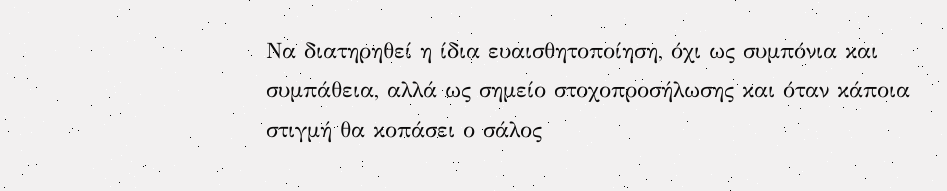Να διατηρηθεί η ίδια ευαισθητοποίηση, όχι ως συμπόνια και συμπάθεια, αλλά ως σημείο στοχοπροσήλωσης και όταν κάποια στιγμή θα κοπάσει ο σάλος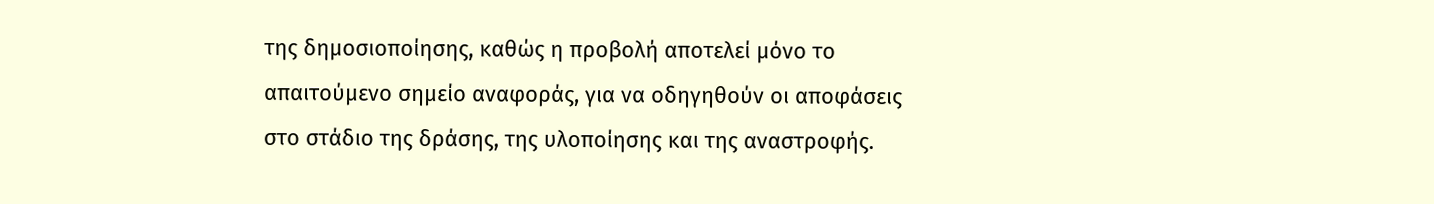της δημοσιοποίησης, καθώς η προβολή αποτελεί μόνο το απαιτούμενο σημείο αναφοράς, για να οδηγηθούν οι αποφάσεις στο στάδιο της δράσης, της υλοποίησης και της αναστροφής.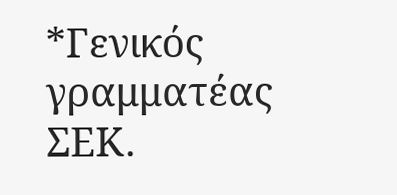*Γενικός γραμματέας ΣΕΚ.